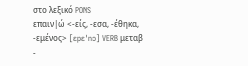στο λεξικό PONS
επαιν|ώ <-είς, -εσα, -έθηκα, -εμένος> [ɛpɛˈnɔ] VERB μεταβ
-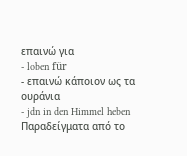επαινώ για
- loben für
- επαινώ κάποιον ως τα ουράνια
- jdn in den Himmel heben
Παραδείγματα από το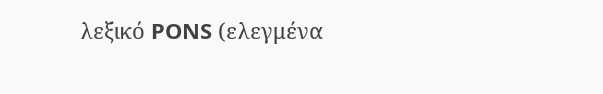λεξικό PONS (ελεγμένα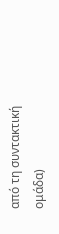από τη συντακτική ομάδα)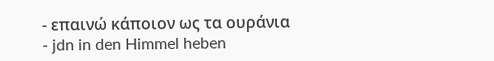- επαινώ κάποιον ως τα ουράνια
- jdn in den Himmel heben